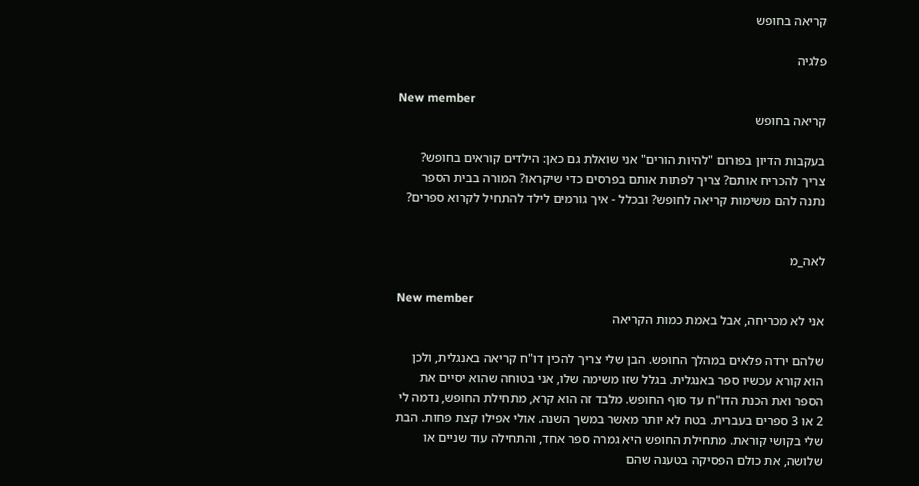קריאה בחופש

פלגיה

New member
קריאה בחופש

בעקבות הדיון בפורום "להיות הורים" אני שואלת גם כאן: הילדים קוראים בחופש? צריך להכריח אותם? צריך לפתות אותם בפרסים כדי שיקראו? המורה בבית הספר נתנה להם משימות קריאה לחופש? ובכלל - איך גורמים לילד להתחיל לקרוא ספרים?


לאה_מ

New member
אני לא מכריחה, אבל באמת כמות הקריאה

שלהם ירדה פלאים במהלך החופש. הבן שלי צריך להכין דו"ח קריאה באנגלית, ולכן הוא קורא עכשיו ספר באנגלית. בגלל שזו משימה שלו, אני בטוחה שהוא יסיים את הספר ואת הכנת הדו"ח עד סוף החופש. מלבד זה הוא קרא, מתחילת החופש, נדמה לי 2 או 3 ספרים בעברית. בטח לא יותר מאשר במשך השנה. אולי אפילו קצת פחות. הבת שלי בקושי קוראת. מתחילת החופש היא גמרה ספר אחד, והתחילה עוד שניים או שלושה, את כולם הפסיקה בטענה שהם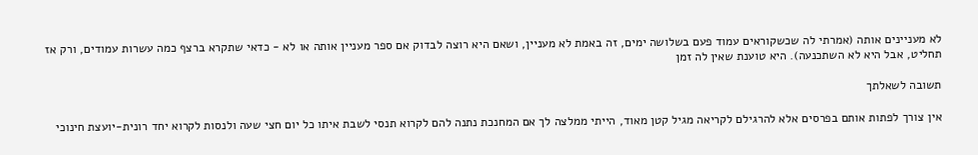לא מעניינים אותה (אמרתי לה שכשקוראים עמוד פעם בשלושה ימים, זה באמת לא מעניין, ושאם היא רוצה לבדוק אם ספר מעניין אותה או לא - כדאי שתקרא ברצף כמה עשרות עמודים, ורק אז תחליט, אבל היא לא השתכנעה). היא טוענת שאין לה זמן

תשובה לשאלתך

אין צורך לפתות אותם בפרסים אלא להרגילם לקריאה מגיל קטן מאוד, הייתי ממלצה לך אם המחנכת נתנה להם לקרוא תנסי לשבת איתו כל יום חצי שעה ולנסות לקרוא יחד רונית-יועצת חינוכי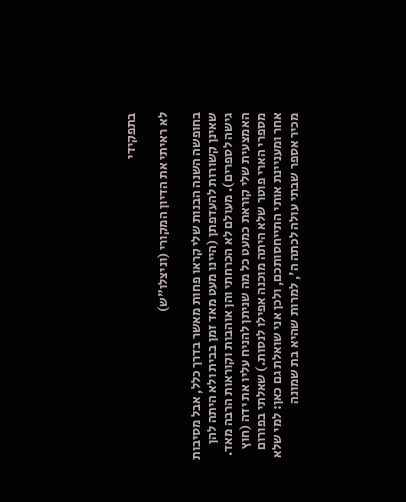בתפקידי

לא ראיתי את הדיון המקורי (וניצלו"ש)

בחופשה השנה הבנות שלי קראו פחות מאשר בדרך כלל, אבל מסיבות שאינן קשורות להעדפתן (היינו מעט מאד זמן בבית ולא היתה להן גישה לספרים). מעולם לא הכרחתי והן אוהבות וקוראות הרבה מאד. האמצעית שלי קוראת כמעט כל מה שניתן להניח עליו את ידה (חוץ מספרי הארי פוטר שלא היתה מוכנה אפילו לנסות.) שאלתי בפורום אחר ומעניינת אותי התייחסותכם, ולכן אני שואלת גם כאן: למי שלא מכיר אספר שבתי עולה לכתה ה', למרות שהיא בת שמונה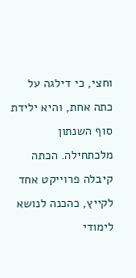וחצי, כי דילגה על כתה אחת, והיא ילידת סוף השנתון מלכתחילה. הכתה קיבלה פרוייקט אחד לקייץ, כהכנה לנושא לימודי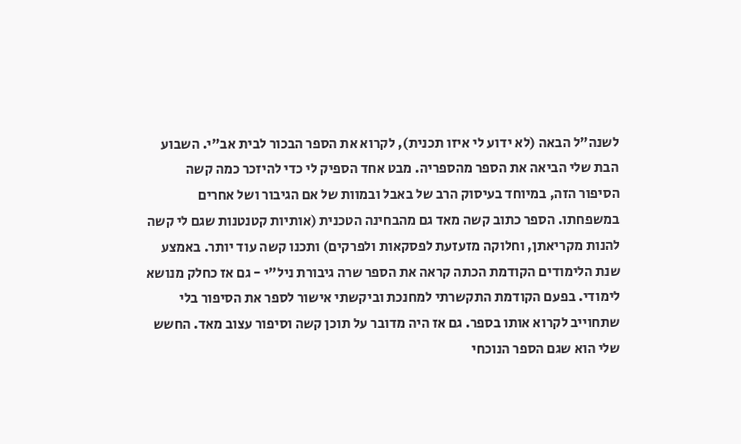לשנה"ל הבאה (לא ידוע לי איזו תכנית), לקרוא את הספר הבכור לבית אב"י. השבוע הבת שלי הביאה את הספר מהספריה. מבט אחד הספיק לי כדי להיזכר כמה קשה הסיפור הזה, במיוחד בעיסוק הרב של באבל ובמוות של אם הגיבור ושל אחרים במשפחתו. הספר כתוב קשה מאד גם מהבחינה הטכנית (אותיות קטנטנות שגם לי קשה להנות מקריאתן, וחלוקה מזעזעת לפסקאות ולפרקים) ותכנו קשה עוד יותר. באמצע שנת הלימודים הקודמת הכתה קראה את הספר שרה גיבורת ניל"י - גם אז כחלק מנושא לימודי. בפעם הקודמת התקשרתי למחנכת וביקשתי אישור לספר את הסיפור בלי שתחוייב לקרוא אותו בספר. גם אז היה מדובר על תוכן קשה וסיפור עצוב מאד. החשש שלי הוא שגם הספר הנוכחי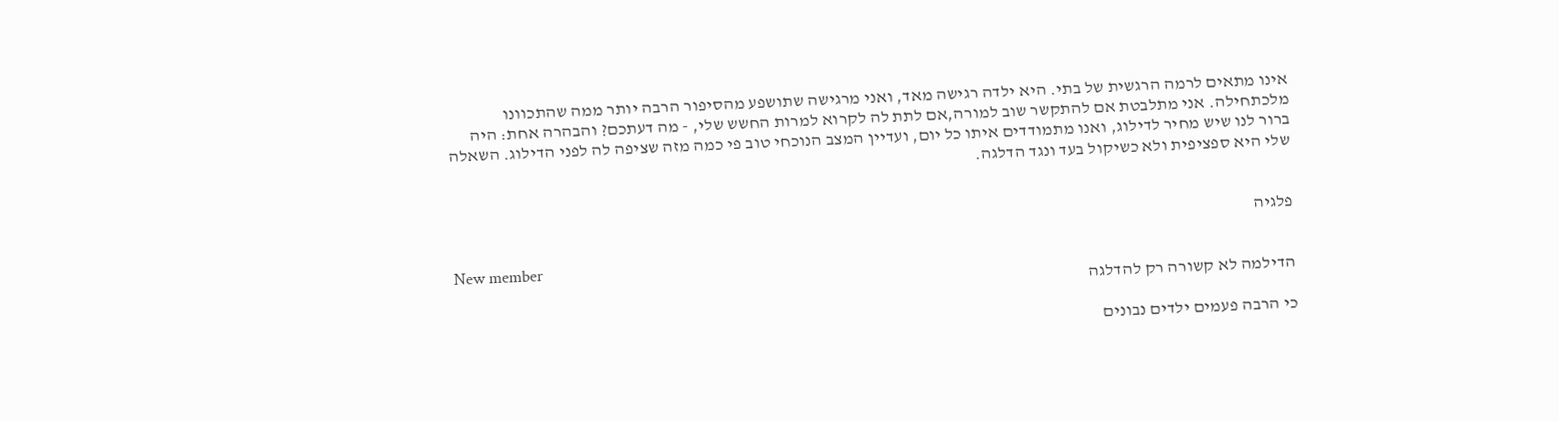אינו מתאים לרמה הרגשית של בתי. היא ילדה רגישה מאד, ואני מרגישה שתושפע מהסיפור הרבה יותר ממה שהתכוונו מלכתחילה. אני מתלבטת אם להתקשר שוב למורה,אם לתת לה לקרוא למרות החשש שלי, - מה דעתכם? והבהרה אחת: היה ברור לנו שיש מחיר לדילוג, ואנו מתמודדים איתו כל יום, ועדיין המצב הנוכחי טוב פי כמה מזה שציפה לה לפני הדילוג. השאלה שלי היא ספציפית ולא כשיקול בעד ונגד הדלגה.


פלגיה

New member
הדילמה לא קשורה רק להדלגה

כי הרבה פעמים ילדים נבונים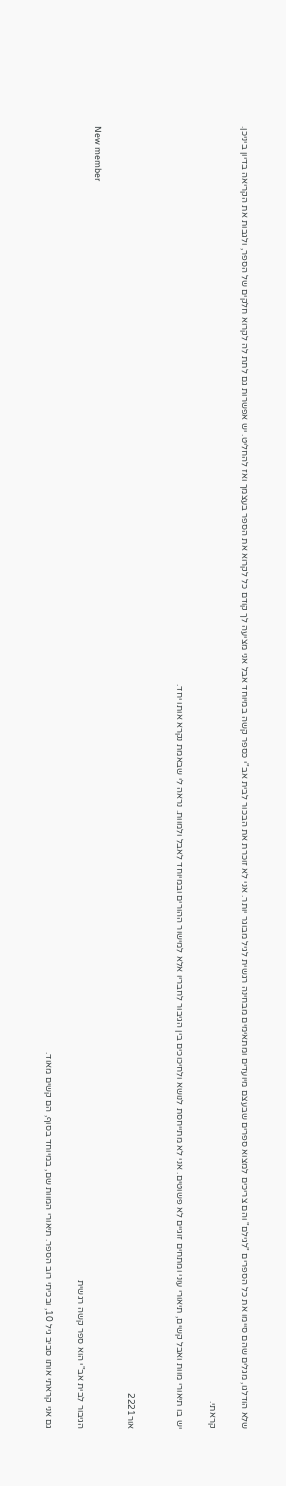שלא הודלגו, מגלים שהם סיימו את כל הספרים "לגילם" והם צריכים למצוא ספרים שבעצם מיועדים ומתאימים מבחינה רגשית לגיל מבוגר יותר. אני לא זוכרת את הבכור לבית אב"י כספר קשה במיוחד אבל אני מציעה לך קודם כל לקרוא את הספר בעצמך ואז להחליט. יש אפשרות גם לתת לה לקרוא חלקים של הספר, ולגבות את הקריאה בדיון ביניכן.

קראתי.

יש בו תיאורי מוות ואבל קשים, תיאורי עוני ומתחים זוגיים לא פשוטים. אני לא מתייחסת לנושא ולחיכוכים בין הגיבור לחבריו אלא למישור ההורים ובמיוחד לאבל ולמוות. נראה לי שבאמת נקרא אותו יחד.


אור2221

New member
הגיבור לבית אב"י הוא ספר קשה רגשית

גם אני קראתי אותו סביב גיל 10, ובכיתי רוב הספר. תיאורי המוות שם, במיוחד בסוף, הם קשים מאוד.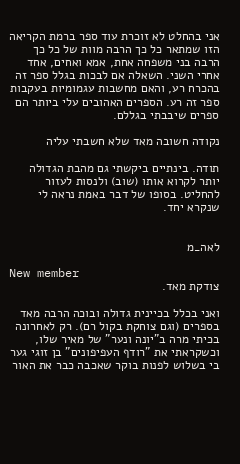אני בהחלט לא זוכרת עוד ספר ברמת הקריאה הזו שמתאר כל כך הרבה מוות של כל כך הרבה בני משפחה אחת, אמא ואחים, אחד אחרי השני. השאלה אם לבכות בגלל ספר זה בהכרח רע, והאם מחשבות עגמומיות בעקבות ספר זה רע. הספרים האהובים עלי ביותר הם ספרים שיבבתי בגללם.

נקודה חשובה מאד שלא חשבתי עליה

תודה. בינתיים ביקשתי גם מהבת הגדולה יותר לקרוא אותו (שוב) ולנסות לעזור להחליט. בסופו של דבר באמת נראה לי שנקרא יחד.


לאה_מ

New member
צודקת מאד.

ואני בכלל בכיינית גדולה ובוכה הרבה מאד בספרים (וגם צוחקת בקול רם). רק לאחרונה בכיתי מרה ב"יונה ונער" של מאיר שלו, וכשקראתי את "רודף העפיפונים" בן זוגי גער בי בשלוש לפנות בוקר שאכבה כבר את האור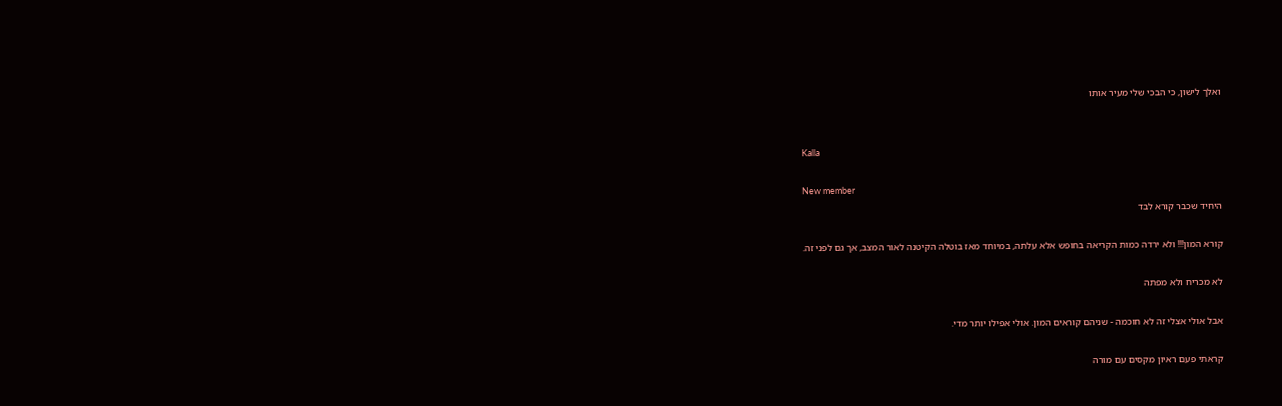ואלך לישון, כי הבכי שלי מעיר אותו


Kalla

New member
היחיד שכבר קורא לבד

קורא המון!!! ולא ירדה כמות הקריאה בחופש אלא עלתה, במיוחד מאז בוטלה הקיטנה לאור המצב, אך גם לפני זה.

לא מכריח ולא מפתה

אבל אולי אצלי זה לא חוכמה - שניהם קוראים המון. אולי אפילו יותר מדי.

קראתי פעם ראיון מקסים עם מורה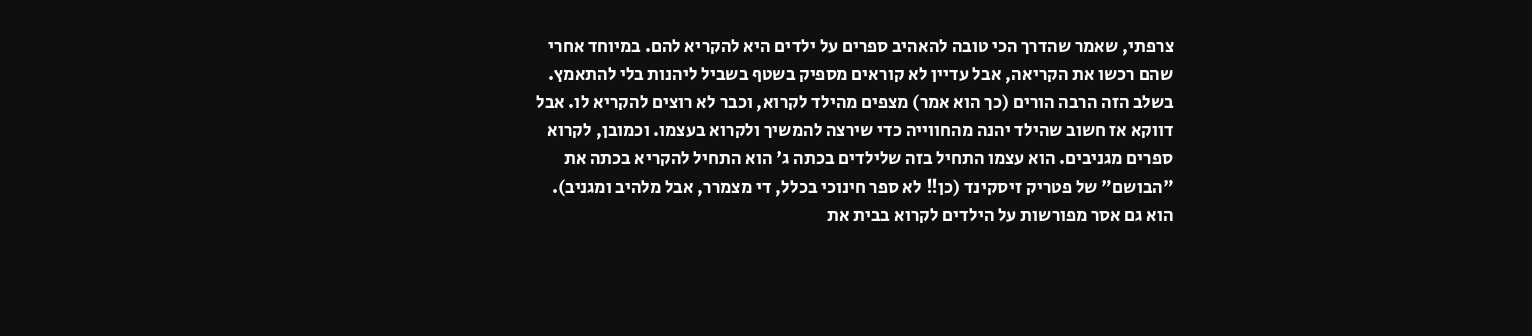צרפתי, שאמר שהדרך הכי טובה להאהיב ספרים על ילדים היא להקריא להם. במיוחד אחרי שהם רכשו את הקריאה, אבל עדיין לא קוראים מספיק בשטף בשביל ליהנות בלי להתאמץ. בשלב הזה הרבה הורים (כך הוא אמר) מצפים מהילד לקרוא, וכבר לא רוצים להקריא לו. אבל דווקא אז חשוב שהילד יהנה מהחווייה כדי שירצה להמשיך ולקרוא בעצמו. וכמובן, לקרוא ספרים מגניבים. הוא עצמו התחיל בזה שלילדים בכתה ג' הוא התחיל להקריא בכתה את "הבושם" של פטריק זיסקינד (כן!! לא ספר חינוכי בכלל, די מצמרר, אבל מלהיב ומגניב). הוא גם אסר מפורשות על הילדים לקרוא בבית את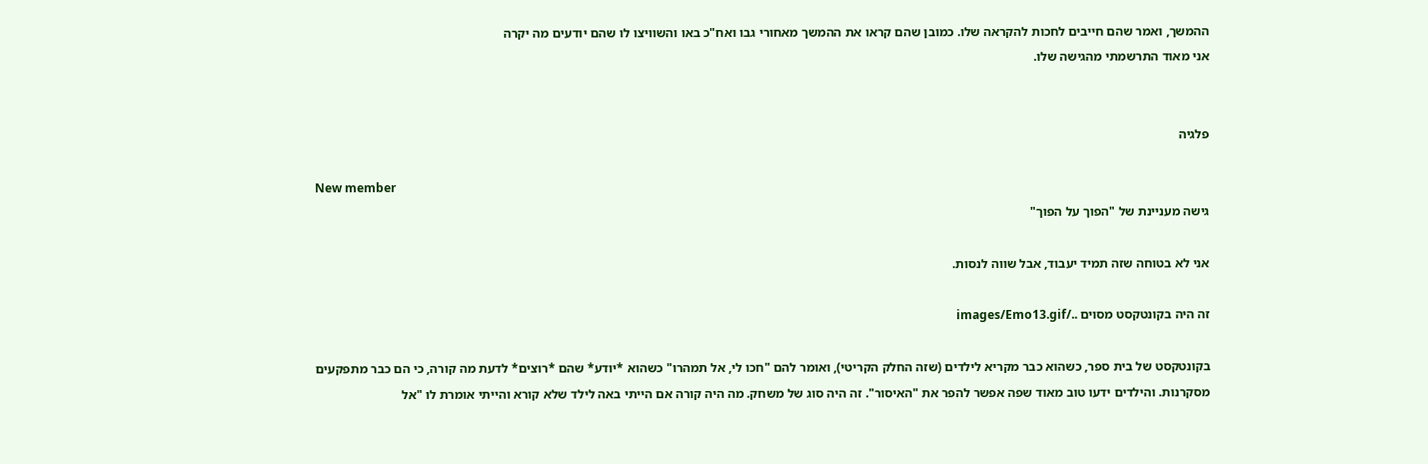ההמשך, ואמר שהם חייבים לחכות להקראה שלו. כמובן שהם קראו את ההמשך מאחורי גבו ואח"כ באו והשוויצו לו שהם יודעים מה יקרה
אני מאוד התרשמתי מהגישה שלו.


פלגיה

New member
גישה מעניינת של "הפוך על הפוך"

אני לא בטוחה שזה תמיד יעבוד, אבל שווה לנסות.

זה היה בקונטקסט מסוים ../images/Emo13.gif

בקונטקסט של בית ספר, כשהוא כבר מקריא לילדים (שזה החלק הקריטי), ואומר להם "חכו לי, אל תמהרו" כשהוא *יודע* שהם *רוצים* לדעת מה קורה, כי הם כבר מתפקעים מסקרנות. והילדים ידעו טוב מאוד שפה אפשר להפר את "האיסור". זה היה סוג של משחק. מה היה קורה אם הייתי באה לילד שלא קורא והייתי אומרת לו "אל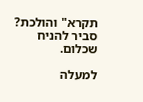תקרא" והולכת? סביר להניח שכלום.

למעלה